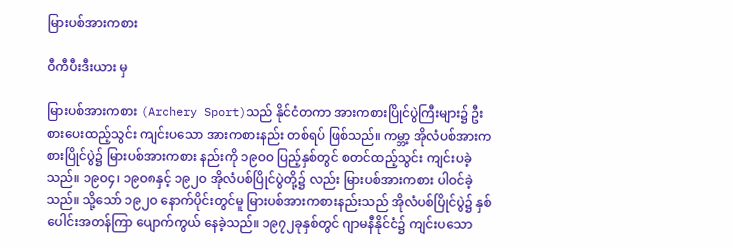မြားပစ်အားကစား

ဝီကီပီးဒီးယား မှ

မြားပစ်အားကစား (Archery Sport)သည် နိုင်ငံတကာ အားကစားပြိုင်ပွဲကြီးများ၌ ဦးစားပေးထည့်သွင်း ကျင်းပသော အားကစားနည်း တစ်ရပ် ဖြစ်သည်။ ကမ္ဘာ့ အိုလံပစ်အားကစားပြိုင်ပွဲ၌ မြားပစ်အားကစား နည်းကို ၁၉ဝဝ ပြည့်နှစ်တွင် စတင်ထည့်သွင်း ကျင်းပခဲ့သည်။ ၁၉ဝ၄၊ ၁၉ဝ၈နှင့် ၁၉၂ဝ အိုလံပစ်ပြိုင်ပွဲတို့၌ လည်း မြားပစ်အားကစား ပါဝင်ခဲ့သည်။ သို့သော် ၁၉၂ဝ နောက်ပိုင်းတွင်မူ မြားပစ်အားကစားနည်းသည် အိုလံပစ်ပြိုင်ပွဲ၌ နှစ်ပေါင်းအတန်ကြာ ပျောက်ကွယ် နေခဲ့သည်။ ၁၉၇၂ခုနှစ်တွင် ဂျာမနီနိုင်ငံ၌ ကျင်းပသော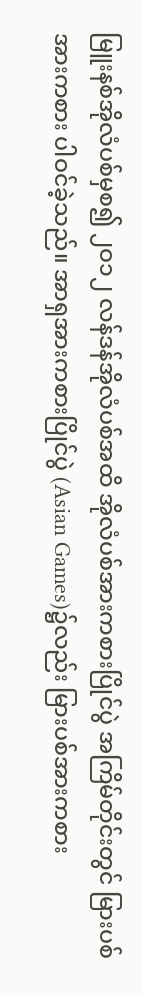မြူးနစ်အိုလံပစ်မှစ၍ ၂ဝ၁၂ လန်ဒန်အိုလံပစ်အထိ အိုလံပစ်အားကစားပြိုင်ပွဲ အကြိမ်တိုင်းတွင် မြားပစ်အားကစား ပါဝင်ခဲ့သည်။ အာရှအားကစားပြိုင်ပွဲ (Asian Games)၌လည်း မြားပစ်အားကစား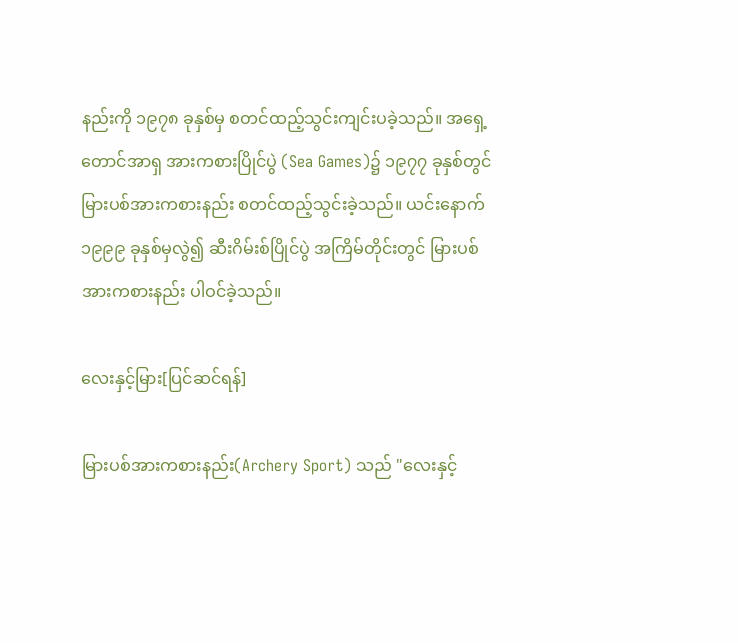နည်းကို ၁၉၇၈ ခုနှစ်မှ စတင်ထည့်သွင်းကျင်းပခဲ့သည်။ အရှေ့တောင်အာရှ အားကစားပြိုင်ပွဲ (Sea Games)၌ ၁၉၇၇ ခုနှစ်တွင် မြားပစ်အားကစားနည်း စတင်ထည့်သွင်းခဲ့သည်။ ယင်းနောက် ၁၉၉၉ ခုနှစ်မှလွဲ၍ ဆီးဂိမ်းစ်ပြိုင်ပွဲ အကြိမ်တိုင်းတွင် မြားပစ်အားကစားနည်း ပါဝင်ခဲ့သည်။

လေးနှင့်မြား[ပြင်ဆင်ရန်]

မြားပစ်အားကစားနည်း(Archery Sport) သည် "လေးနှင့်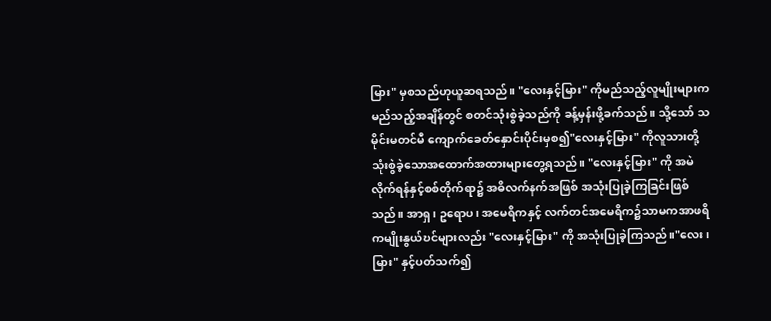မြား" မှစသည်ဟုယူဆရသည်။ "လေးနှင့်မြား" ကိုမည်သည့်လူမျိုးများက မည်သည့်အချိန်တွင် စတင်သုံးစွဲခဲ့သည်ကို ခန့်မှန်းဖို့ခက်သည်။ သို့သော် သမိုင်းမတင်မီ ကျောက်ခေတ်နှောင်းပိုင်းမှစ၍"လေးနှင့်မြား" ကိုလူသားတို့ သုံးစွဲခဲ့သောအထောက်အထားများတွေ့ရသည်။ "လေးနှင့်မြား" ကို အမဲလိုက်ရန်နှင့်စစ်တိုက်ရာ၌ အဓိလက်နက်အဖြစ် အသုံးပြုခဲ့ကြခြင်းဖြစ်သည်။ အာရှ၊ ဥရောပ၊ အမေရိကနှင့် လက်တင်အမေရိက၌သာမကအာဖရိကမျိုးနွယ်ဎင်များလည်း "လေးနှင့်မြား" ကို အသုံးပြုခဲ့ကြသည်။"လေး၊မြား" နှင့်ပတ်သက်၍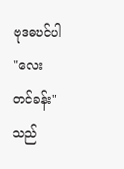ဗုဒဓဎင်ပါ "လေးတင်ခန်း" သည်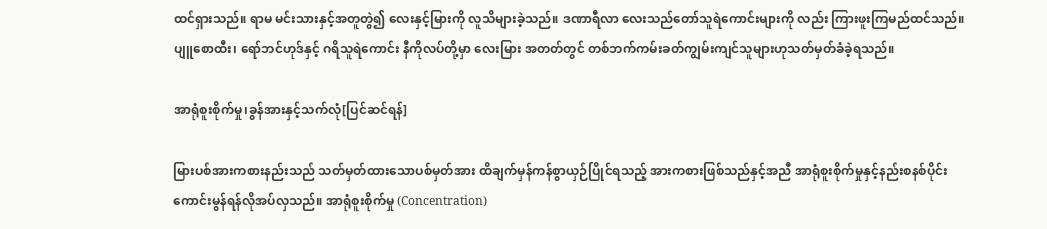ထင်ရှားသည်။ ရာမ မင်းသားနှင့်အတူတွဲ၍ လေးနှင့်မြားကို လူသိများခဲ့သည်။ ဒဏာရီလာ လေးသည်တော်သူရဲကောင်းများကို လည်း ကြားဖူးကြမည်ထင်သည်။ ပျူစောထီး၊ ရော်ဘင်ဟုဒ်နှင့် ဂရိသူရဲကောင်း နီကိုလပ်တို့မှာ လေးမြား အတတ်တွင် တစ်ဘက်ကမ်းခတ်ကျွမ်းကျင်သူများဟုသတ်မှတ်ခံခဲ့ရသည်။

အာရုံစူးစိုက်မှု၊ခွန်အားနှင့်သက်လုံ[ပြင်ဆင်ရန်]

မြားပစ်အားကစားနည်းသည် သတ်မှတ်ထားသောပစ်မှတ်အား ထိချက်မှန်ကန်စွာယှဉ်ပြိုင်ရသည့် အားကစားဖြစ်သည်နှင့်အညီ အာရုံစူးစိုက်မှုနှင့်နည်းစနစ်ပိုင်းကောင်းမွန်ရန်လိုအပ်လှသည်။ အာရုံစူးစိုက်မှု (Concentration)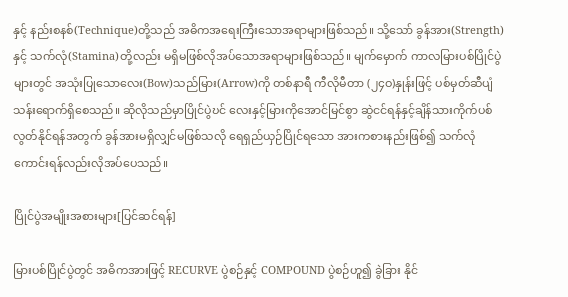နှင့် နည်းစနစ်(Technique)တို့သည် အဓိကအရေးကြီးသောအရာများဖြစ်သည်။ သို့သော် ခွန်အား(Strength)နှင့် သက်လုံ(Stamina)တို့လည်း မရှိမဖြစ်လိုအပ်သောအရာများဖြစ်သည်။ မျက်မှောက် ကာလမြားပစ်ပြိုင်ပွဲများတွင် အသုံးပြုသောလေး(Bow)သည်မြား(Arrow)ကို တစ်နာရီ ကီလိုမီတာ (၂၄ဝ)နှုန်းဖြင့် ပစ်မှတ်ဆီပျံသန်းရောက်ရှိစေသည်။ ဆိုလိုသည်မှာပြိုင်ပွဲဎင် လေးနှင့်မြားကိုအောင်မြင်စွာ ဆွဲငင်ရန်နှင့်ချိန်သားကိုက်ပစ်လွတ်နိုင်ရန်အတွက် ခွန်အားမရှိလျှင်မဖြစ်သလို ရေရှည်ယှဉ်ပြိုင်ရသော အားကစားနည်းဖြစ်၍ သက်လုံကောင်းရန်လည်းလိုအပ်ပေသည်။

ပြိုင်ပွဲအမျိုးအစားများ[ပြင်ဆင်ရန်]

မြားပစ်ပြိုင်ပွဲတွင် အဓိကအားဖြင့် RECURVE ပွဲစဉ်နှင့် COMPOUND ပွဲစဉ်ဟူ၍ ခွဲခြား နိုင်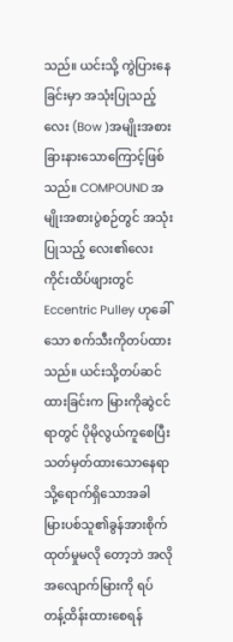သည်။ ယင်းသို့ ကွဲပြားနေခြင်းမှာ အသုံးပြုသည့် လေး (Bow )အမျိုးအစားခြားနားသောကြောင့်ဖြစ် သည်။ COMPOUND အမျိုးအစားပွဲစဉ်တွင် အသုံးပြုသည့် လေး၏လေးကိုင်းထိပ်ဖျားတွင် Eccentric Pulley ဟုခေါ်သော စက်သီးကိုတပ်ထားသည်။ ယင်းသို့တပ်ဆင်ထားခြင်းက မြားကိုဆွဲငင်ရာတွင် ပိုမိုလွယ်ကူစေပြီး သတ်မှတ်ထားသောနေရာသို့ရောက်ရှိသောအခါ မြားပစ်သူ၏ခွန်အားစိုက်ထုတ်မှုမလို တော့ဘဲ အလိုအလျောက်မြားကို ရပ်တန့်ထိန်းထားစေရန်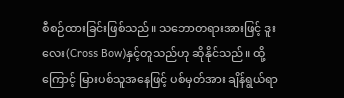စီစဉ်ထားခြင်းဖြစ်သည်။ သဘောတရားအားဖြင့် ဒူးလေး(Cross Bow)နှင့်တူသည်ဟု ဆိုနိုင်သည်။ ထို့ကြောင့် မြားပစ်သူအနေဖြင့် ပစ်မှတ်အား ချိန်ရွယ်ရာ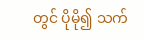တွင် ပိုမို၍ သက်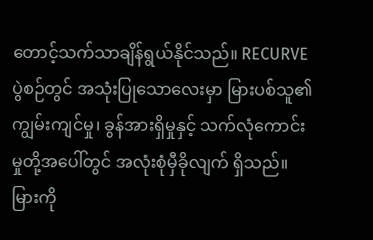တောင့်သက်သာချိန်ရွယ်နိုင်သည်။ RECURVE ပွဲစဉ်တွင် အသုံးပြုသောလေးမှာ မြားပစ်သူ၏ ကျွမ်းကျင်မှု၊ ခွန်အားရှိမှုနှင့် သက်လုံကောင်းမှုတို့အပေါ်တွင် အလုံးစုံမှီခိုလျက် ရှိသည်။ မြားကို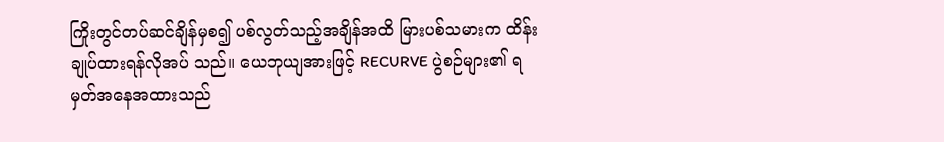ကြိုးတွင်တပ်ဆင်ချိန်မှစ၍ ပစ်လွတ်သည့်အချိန်အထိ မြားပစ်သမားက ထိန်းချုပ်ထားရန်လိုအပ် သည်။ ယေဘုယျအားဖြင့် RECURVE ပွဲစဉ်များ၏ ရမှတ်အနေအထားသည်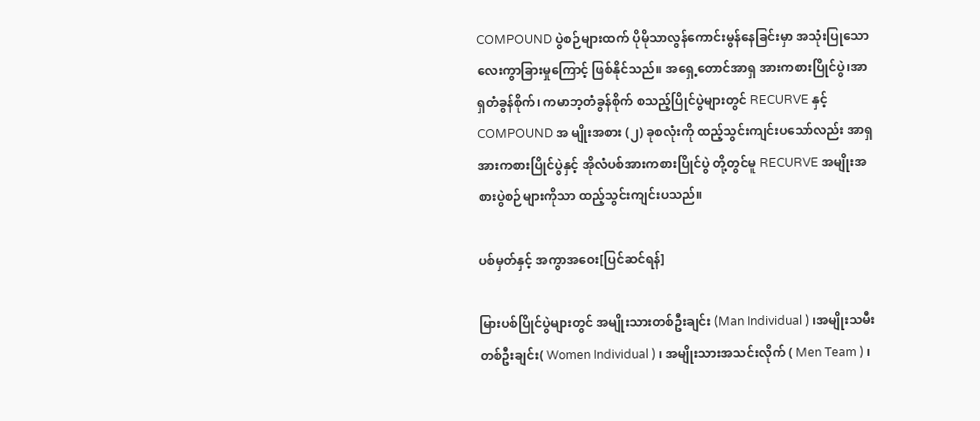COMPOUND ပွဲစဉ်များထက် ပိုမိုသာလွန်ကောင်းမွန်နေခြင်းမှာ အသုံးပြုသော လေးကွာခြားမှုကြောင့် ဖြစ်နိုင်သည်။ အရှေ့တောင်အာရှ အားကစားပြိုင်ပွဲ၊အာရှတံခွန်စိုက်၊ ကမာဘ့တံခွန်စိုက် စသည့်ပြိုင်ပွဲများတွင် RECURVE နှင့် COMPOUND အ မျိုးအစား (၂) ခုစလုံးကို ထည့်သွင်းကျင်းပသော်လည်း အာရှအားကစားပြိုင်ပွဲနှင့် အိုလံပစ်အားကစားပြိုင်ပွဲ တို့တွင်မူ RECURVE အမျိုးအစားပွဲစဉ်များကိုသာ ထည့်သွင်းကျင်းပသည်။

ပစ်မှတ်နှင့် အကွာအဝေး[ပြင်ဆင်ရန်]

မြားပစ်ပြိုင်ပွဲများတွင် အမျိုးသားတစ်ဦးချင်း (Man Individual ) ၊အမျိုးသမီးတစ်ဦးချင်း( Women Individual ) ၊ အမျိုးသားအသင်းလိုက် ( Men Team ) ၊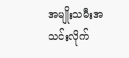အမျိုးသမီးအသင်းလိုက်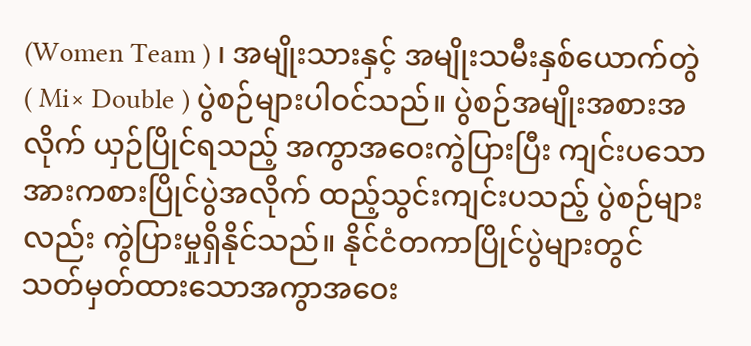(Women Team ) ၊ အမျိုးသားနှင့် အမျိုးသမီးနှစ်ယောက်တွဲ ( Mi× Double ) ပွဲစဉ်များပါဝင်သည်။ ပွဲစဉ်အမျိုးအစားအလိုက် ယှဉ်ပြိုင်ရသည့် အကွာအဝေးကွဲပြားပြီး ကျင်းပသောအားကစားပြိုင်ပွဲအလိုက် ထည့်သွင်းကျင်းပသည့် ပွဲစဉ်များလည်း ကွဲပြားမှုရှိနိုင်သည်။ နိုင်ငံတကာပြိုင်ပွဲများတွင် သတ်မှတ်ထားသောအကွာအဝေး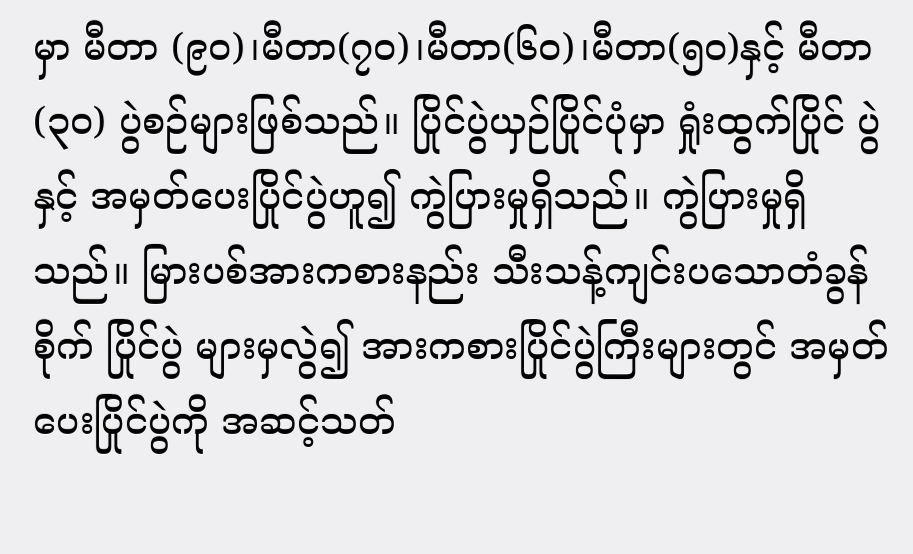မှာ မီတာ (၉ဝ)၊မီတာ(၇ဝ)၊မီတာ(၆ဝ)၊မီတာ(၅ဝ)နှင့် မီတာ (၃ဝ) ပွဲစဉ်များဖြစ်သည်။ ပြိုင်ပွဲယှဉ်ပြိုင်ပုံမှာ ရှုံးထွက်ပြိုင် ပွဲနှင့် အမှတ်ပေးပြိုင်ပွဲဟူ၍ ကွဲပြားမှုရှိသည်။ ကွဲပြားမှုရှိသည်။ မြားပစ်အားကစားနည်း သီးသန့်ကျင်းပသောတံခွန်စိုက် ပြိုင်ပွဲ များမှလွဲ၍ အားကစားပြိုင်ပွဲကြီးများတွင် အမှတ်ပေးပြိုင်ပွဲကို အဆင့်သတ်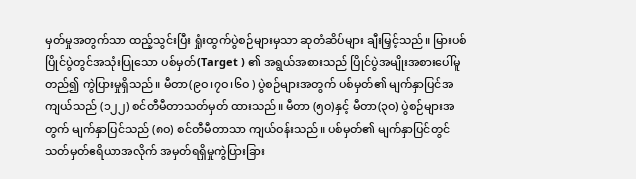မှတ်မှုအတွက်သာ ထည့်သွင်းပြီး ရှုံးထွက်ပွဲစဉ်များမှသာ ဆုတံဆိပ်များ ချီးမြှင့်သည်။ မြားပစ်ပြိုင်ပွဲတွင်အသုံးပြုသော ပစ်မှတ်(Target ) ၏ အရွယ်အစားသည် ပြိုင်ပွဲအမျိုးအစားပေါ်မူတည်၍ ကွဲပြားမှုရှိသည်။ မီတာ(၉ဝ၊၇ဝ၊၆ဝ ) ပွဲစဉ်များအတွက် ပစ်မှတ်၏ မျက်နှာပြင်အကျယ်သည် (၁၂၂) စင်တီမီတာသတ်မှတ် ထားသည်။ မီတာ (၅ဝ)နှင့် မီတာ(၃ဝ) ပွဲစဉ်များအတွက် မျက်နှာပြင်သည် (၈ဝ) စင်တီမီတာသာ ကျယ်ဝန်းသည်။ ပစ်မှတ်၏ မျက်နှာပြင်တွင် သတ်မှတ်ဧရိယာအလိုက် အမှတ်ရရှိမှုကွဲပြားခြား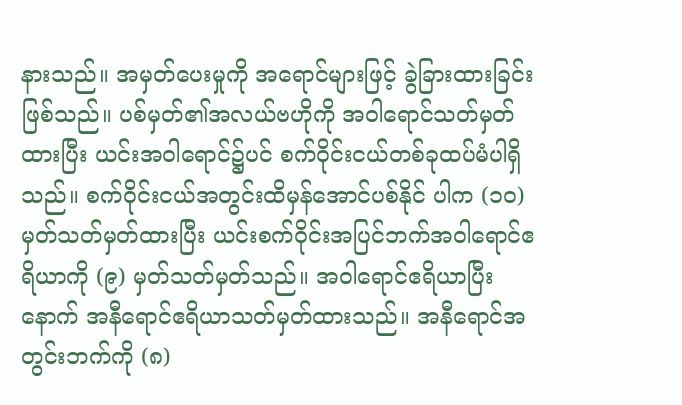နားသည်။ အမှတ်ပေးမှုကို အရောင်များဖြင့် ခွဲခြားထားခြင်းဖြစ်သည်။ ပစ်မှတ်၏အလယ်ဗဟိုကို အဝါရောင်သတ်မှတ် ထားပြီး ယင်းအဝါရောင်၌ပင် စက်ဝိုင်းငယ်တစ်ခုထပ်မံပါရှိသည်။ စက်ဝိုင်းငယ်အတွင်းထိမှန်အောင်ပစ်နိုင် ပါက (၁ဝ)မှတ်သတ်မှတ်ထားပြီး ယင်းစက်ဝိုင်းအပြင်ဘက်အဝါရောင်ဧရိယာကို (၉) မှတ်သတ်မှတ်သည်။ အဝါရောင်ဧရိယာပြီးနောက် အနီရောင်ဧရိယာသတ်မှတ်ထားသည်။ အနီရောင်အတွင်းဘက်ကို (၈)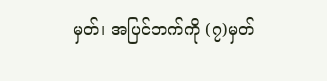မှတ်၊ အပြင်ဘက်ကို (၇)မှတ်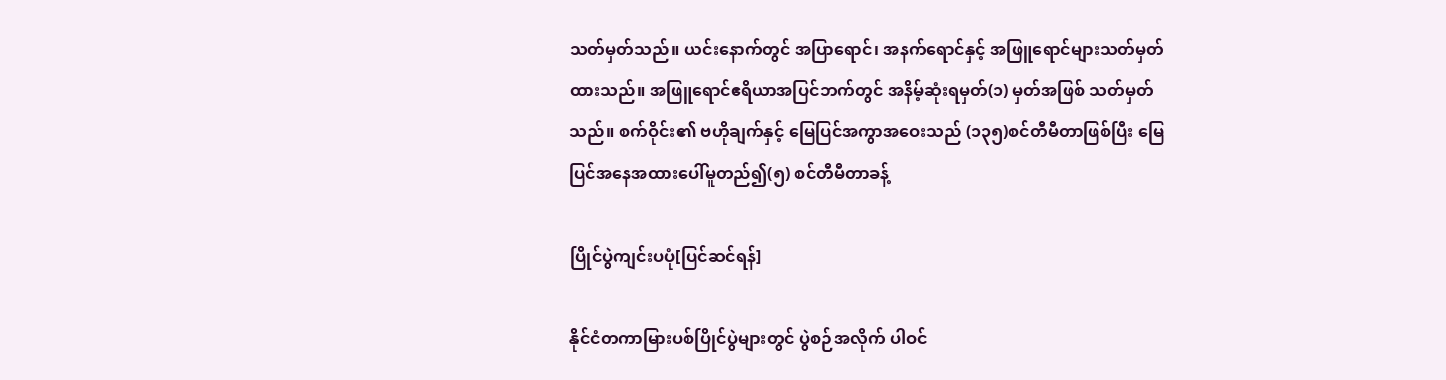သတ်မှတ်သည်။ ယင်းနောက်တွင် အပြာရောင်၊ အနက်ရောင်နှင့် အဖြူရောင်များသတ်မှတ်ထားသည်။ အဖြူရောင်ဧရိယာအပြင်ဘက်တွင် အနိမ့်ဆုံးရမှတ်(၁) မှတ်အဖြစ် သတ်မှတ်သည်။ စက်ဝိုင်း၏ ဗဟိုချက်နှင့် မြေပြင်အကွာအဝေးသည် (၁၃၅)စင်တီမီတာဖြစ်ပြီး မြေပြင်အနေအထားပေါ်မူတည်၍(၅) စင်တီမီတာခန့်

ပြိုင်ပွဲကျင်းပပုံ[ပြင်ဆင်ရန်]

နိုင်ငံတကာမြားပစ်ပြိုင်ပွဲများတွင် ပွဲစဉ်အလိုက် ပါဝင်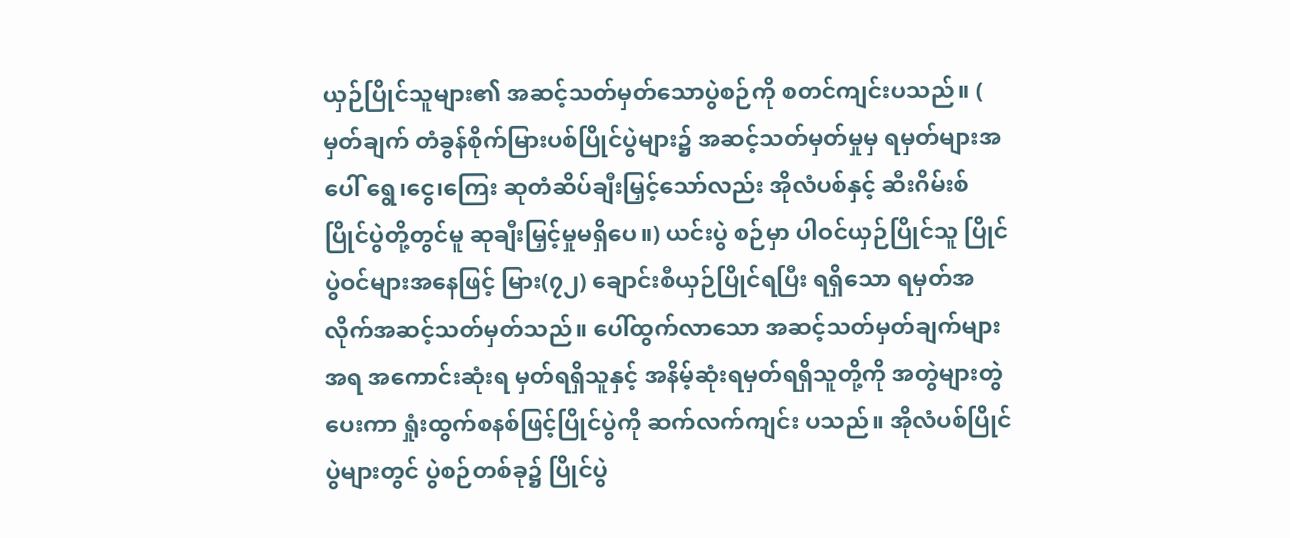ယှဉ်ပြိုင်သူများ၏ အဆင့်သတ်မှတ်သောပွဲစဉ်ကို စတင်ကျင်းပသည်။ ( မှတ်ချက် တံခွန်စိုက်မြားပစ်ပြိုင်ပွဲများ၌ အဆင့်သတ်မှတ်မှုမှ ရမှတ်များအပေါ် ရွေ၊ငွေ၊ကြေး ဆုတံဆိပ်ချီးမြှင့်သော်လည်း အိုလံပစ်နှင့် ဆီးဂိမ်းစ်ပြိုင်ပွဲတို့တွင်မူ ဆုချီးမြှင့်မှုမရှိပေ။) ယင်းပွဲ စဉ်မှာ ပါဝင်ယှဉ်ပြိုင်သူ ပြိုင်ပွဲဝင်များအနေဖြင့် မြား(၇၂) ချောင်းစီယှဉ်ပြိုင်ရပြီး ရရှိသော ရမှတ်အလိုက်အဆင့်သတ်မှတ်သည်။ ပေါ်ထွက်လာသော အဆင့်သတ်မှတ်ချက်များအရ အကောင်းဆုံးရ မှတ်ရရှိသူနှင့် အနိမ့်ဆုံးရမှတ်ရရှိသူတို့ကို အတွဲများတွဲပေးကာ ရှုံးထွက်စနစ်ဖြင့်ပြိုင်ပွဲကို ဆက်လက်ကျင်း ပသည်။ အိုလံပစ်ပြိုင်ပွဲများတွင် ပွဲစဉ်တစ်ခု၌ ပြိုင်ပွဲ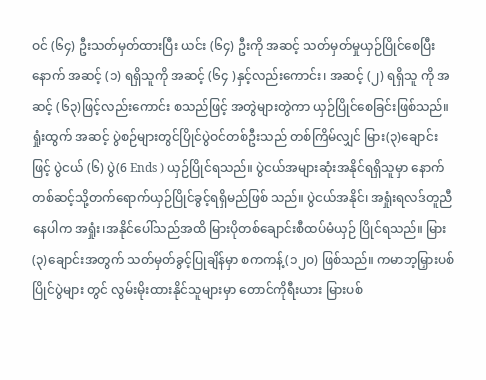ဝင် (၆၄) ဦးသတ်မှတ်ထားပြီး ယင်း (၆၄) ဦးကို အဆင့် သတ်မှတ်မှုယှဉ်ပြိုင်စေပြီးနောက် အဆင့် (၁) ရရှိသူကို အဆင့် (၆၄ )နှင့်လည်းကောင်း၊ အဆင့် (၂) ရရှိသူ ကို အဆင့် (၆၃)ဖြင့်လည်းကောင်း စသည်ဖြင့် အတွဲများတွဲကာ ယှဉ်ပြိုင်စေခြင်းဖြစ်သည်။ ရှုံးထွက် အဆင့် ပွဲစဉ်များတွင်ပြိုင်ပွဲဝင်တစ်ဦးသည် တစ်ကြိမ်လျှင် မြား(၃)ချောင်းဖြင့် ပွဲငယ် (၆) ပွဲ(6 Ends ) ယှဉ်ပြိုင်ရသည်။ ပွဲငယ်အများဆုံးအနိုင်ရရှိသူမှာ နောက်တစ်ဆင့်သို့တက်ရောက်ယှဉ်ပြိုင်ခွင့်ရရှိမည်ဖြစ် သည်။ ပွဲငယ်အနိုင်၊ အရှုံးရလဒ်တူညီနေပါက အရှုံး၊အနိုင်ပေါ်သည်အထိ မြားပိုတစ်ချောင်းစီထပ်မံယှဉ် ပြိုင်ရသည်။ မြား(၃)ချောင်းအတွက် သတ်မှတ်ခွင့်ပြုချိန်မှာ စကကန့်(၁၂ဝ) ဖြစ်သည်။ ကမာဘ့မြှားပစ်ပြိုင်ပွဲများ တွင် လွမ်းမိုးထားနိုင်သူများမှာ တောင်ကိုရီးယား မြားပစ်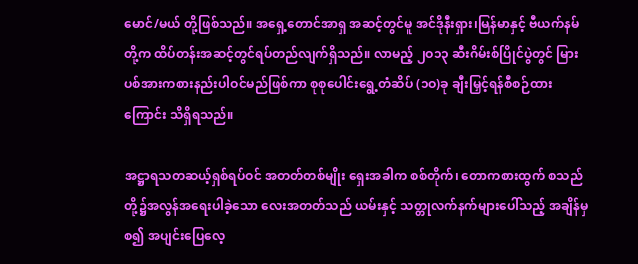မောင်/မယ် တို့ဖြစ်သည်။ အရှေ့တောင်အာရှ အဆင့်တွင်မူ အင်ဒိုနီးရှား၊မြန်မာနှင့် ဗီယက်နမ်တို့က ထိပ်တန်းအဆင့်တွင်ရပ်တည်လျက်ရှိသည်။ လာမည့် ၂ဝ၁၃ ဆီးဂိမ်းစ်ပြိုင်ပွဲတွင် မြားပစ်အားကစားနည်းပါဝင်မည်ဖြစ်ကာ စုစုပေါင်းရွေ့တံဆိပ် (၁ဝ)ခု ချီးမြှင့်ရန်စီစဉ်ထားကြောင်း သိရှိရသည်။

အဋ္ဌာရသတဆယ့်ရှစ်ရပ်ဝင် အတတ်တစ်မျိုး ရှေးအခါက စစ်တိုက်၊ တောကစားထွက် စသည်တို့၌အလွန်အရေးပါခဲ့သော လေးအတတ်သည် ယမ်းနှင့် သတ္တုလက်နက်များပေါ်သည့် အချိန်မှစ၍ အပျင်းပြေလေ့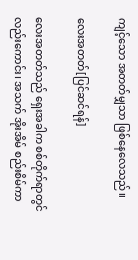ကျင့်သော အတတ်မျှသာ ဖြစ်နေလေသည်။

လေးအတတ်[ပြင်ဆင်ရန်]

လေးအတတ်သည် ရှေးအခါက စစ်တိုက်ရာတွင် လည်းကောင်း၊ အသက် အိုးအိမ် စည်းစိမ်ကာ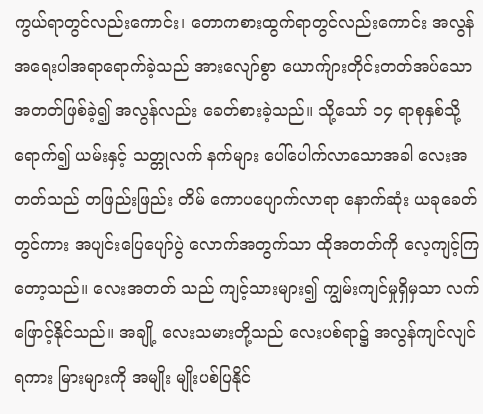ကွယ်ရာတွင်လည်းကောင်း၊ တောကစားထွက်ရာတွင်လည်းကောင်း အလွန်အရေးပါအရာရောက်ခဲ့သည် အားလျော်စွာ ယောက်ျားတိုင်းတတ်အပ်သော အတတ်ဖြစ်ခဲ့၍ အလွန်လည်း ခေတ်စားခဲ့သည်။ သို့သော် ၁၄ ရာစုနှစ်သို့ရောက်၍ ယမ်းနှင့် သတ္တုလက် နက်များ ပေါ်ပေါက်လာသောအခါ လေးအတတ်သည် တဖြည်းဖြည်း တိမ် ကောပပျောက်လာရာ နောက်ဆုံး ယခုခေတ်တွင်ကား အပျင်းပြေပျော်ပွဲ လောက်အတွက်သာ ထိုအတတ်ကို လေ့ကျင့်ကြတော့သည်။ လေးအတတ် သည် ကျင့်သားများ၍ ကျွမ်းကျင်မှုရှိမှသာ လက်ဖြောင့်နိုင်သည်။ အချို့ လေးသမားတို့သည် လေးပစ်ရာ၌ အလွန်ကျင်လျင်ရကား မြားများကို အမျိုး မျိုးပစ်ပြနိုင်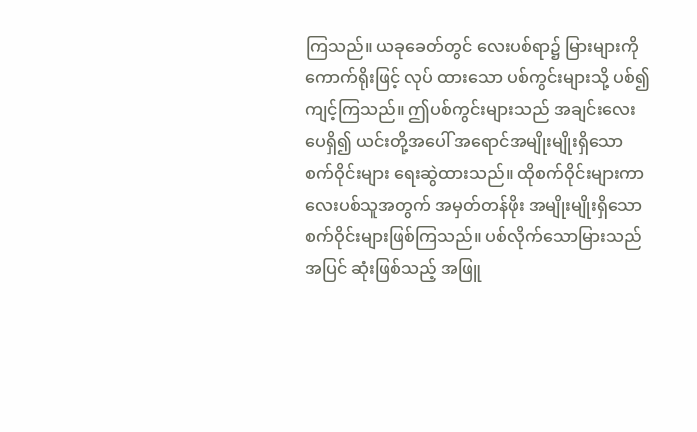ကြသည်။ ယခုခေတ်တွင် လေးပစ်ရာ၌ မြားများကို ကောက်ရိုးဖြင့် လုပ် ထားသော ပစ်ကွင်းများသို့ ပစ်၍ကျင့်ကြသည်။ ဤပစ်ကွင်းများသည် အချင်းလေးပေရှိ၍ ယင်းတို့အပေါ် အရောင်အမျိုးမျိုးရှိသော စက်ဝိုင်းများ ရေးဆွဲထားသည်။ ထိုစက်ဝိုင်းများကာ လေးပစ်သူအတွက် အမှတ်တန်ဖိုး အမျိုးမျိုးရှိသော စက်ဝိုင်းများဖြစ်ကြသည်။ ပစ်လိုက်သောမြားသည် အပြင် ဆုံးဖြစ်သည့် အဖြူ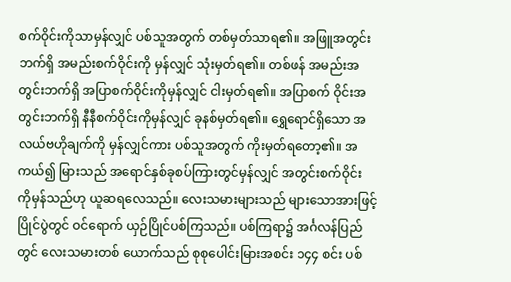စက်ဝိုင်းကိုသာမှန်လျှင် ပစ်သူအတွက် တစ်မှတ်သာရ၏။ အဖြူအတွင်းဘက်ရှိ အမည်းစက်ဝိုင်းကို မှန်လျှင် သုံးမှတ်ရ၏။ တစ်ဖန် အမည်းအတွင်းဘက်ရှိ အပြာစက်ဝိုင်းကိုမှန်လျှင် ငါးမှတ်ရ၏။ အပြာစက် ဝိုင်းအတွင်းဘက်ရှိ နီနီစက်ဝိုင်းကိုမှန်လျှင် ခုနစ်မှတ်ရ၏။ ရွှေရောင်ရှိသော အလယ်ဗဟိုချက်ကို မှန်လျှင်ကား ပစ်သူအတွက် ကိုးမှတ်ရတော့၏။ အကယ်၍ မြားသည် အရောင်နှစ်ခုစပ်ကြားတွင်မှန်လျှင် အတွင်းစက်ဝိုင်း ကိုမှန်သည်ဟု ယူဆရလေသည်။ လေးသမားများသည် များသောအားဖြင့် ပြိုင်ပွဲတွင် ဝင်ရောက် ယှဉ်ပြိုင်ပစ်ကြသည်။ ပစ်ကြရာ၌ အင်္ဂလန်ပြည်တွင် လေးသမားတစ် ယောက်သည် စုစုပေါင်းမြားအစင်း ၁၄၄ စင်း ပစ်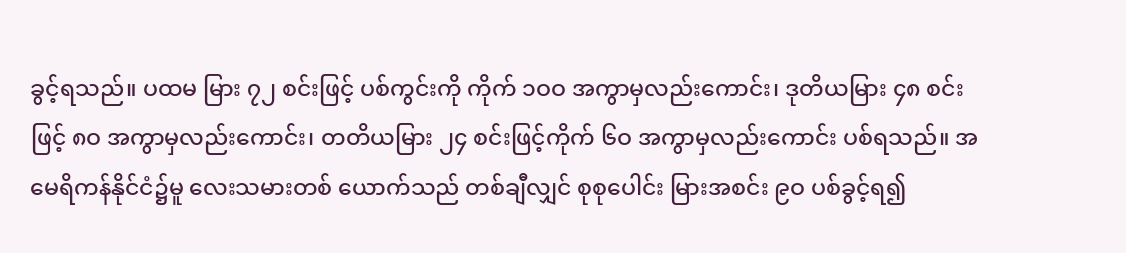ခွင့်ရသည်။ ပထမ မြား ၇၂ စင်းဖြင့် ပစ်ကွင်းကို ကိုက် ၁ဝဝ အကွာမှလည်းကောင်း၊ ဒုတိယမြား ၄၈ စင်းဖြင့် ၈ဝ အကွာမှလည်းကောင်း၊ တတိယမြား ၂၄ စင်းဖြင့်ကိုက် ၆ဝ အကွာမှလည်းကောင်း ပစ်ရသည်။ အမေရိကန်နိုင်ငံ၌မူ လေးသမားတစ် ယောက်သည် တစ်ချီလျှင် စုစုပေါင်း မြားအစင်း ၉ဝ ပစ်ခွင့်ရ၍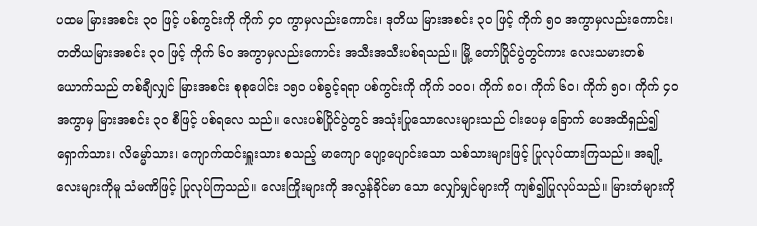ပထမ မြားအစင်း ၃ဝ ဖြင့် ပစ်ကွင်းကို ကိုက် ၄ဝ ကွာမှလည်းကောင်း၊ ဒုတိယ မြားအစင်း ၃ဝ ဖြင့် ကိုက် ၅ဝ အကွာမှလည်းကောင်း၊ တတိယမြားအစင်း ၃ဝ ဖြင့် ကိုက် ၆ဝ အကွာမှလည်းကောင်း အသီးအသီးပစ်ရသည်။ မြို့ တော်ပြိုင်ပွဲတွင်ကား လေးသမားတစ်ယောက်သည် တစ်ချီလျှင် မြားအစင်း စုစုပေါင်း ၁၅ဝ ပစ်ခွင့်ရရာ ပစ်ကွင်းကို ကိုက် ၁ဝဝ၊ ကိုက် ၈ဝ၊ ကိုက် ၆ဝ၊ ကိုက် ၅ဝ၊ ကိုက် ၄ဝ အကွာမှ မြားအစင်း ၃ဝ စီဖြင့် ပစ်ရလေ သည်။ လေးပစ်ပြိုင်ပွဲတွင် အသုံးပြုသောလေးများသည် ငါးပေမှ ခြောက် ပေအထိရှည်၍ ရှောက်သား၊ လိမ္မော်သား၊ ကျောက်ထင်းရှူးသား စသည့် မာကျော ပျော့ပျောင်းသော သစ်သားများဖြင့် ပြုလုပ်ထားကြသည်။ အချို့ လေးများကိုမူ သံမဏိဖြင့် ပြုလုပ်ကြသည်။ လေးကြိုးများကို အလွန်ခိုင်မာ သော လျှော်မျှင်များကို ကျစ်၍ပြုလုပ်သည်။ မြားတံများကို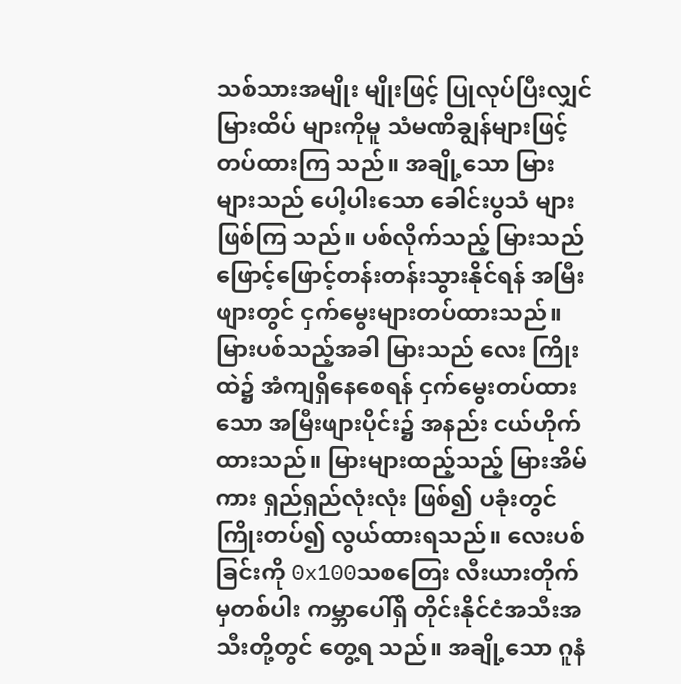သစ်သားအမျိုး မျိုးဖြင့် ပြုလုပ်ပြီးလျှင် မြားထိပ် များကိုမူ သံမဏိချွန်များဖြင့် တပ်ထားကြ သည်။ အချို့သော မြားများသည် ပေါ့ပါးသော ခေါင်းပွသံ များဖြစ်ကြ သည်။ ပစ်လိုက်သည့် မြားသည် ဖြောင့်ဖြောင့်တန်းတန်းသွားနိုင်ရန် အမြီး ဖျားတွင် ငှက်မွေးများတပ်ထားသည်။ မြားပစ်သည့်အခါ မြားသည် လေး ကြိုးထဲ၌ အံကျရှိနေစေရန် ငှက်မွေးတပ်ထားသော အမြီးဖျားပိုင်း၌ အနည်း ငယ်ဟိုက်ထားသည်။ မြားများထည့်သည့် မြားအိမ်ကား ရှည်ရှည်လုံးလုံး ဖြစ်၍ ပခုံးတွင် ကြိုးတပ်၍ လွယ်ထားရသည်။ လေးပစ်ခြင်းကို 0x100သစတြေး လီးယားတိုက်မှတစ်ပါး ကမ္ဘာပေါ်ရှိ တိုင်းနိုင်ငံအသီးအသီးတို့တွင် တွေ့ရ သည်။ အချို့သော ဂူနံ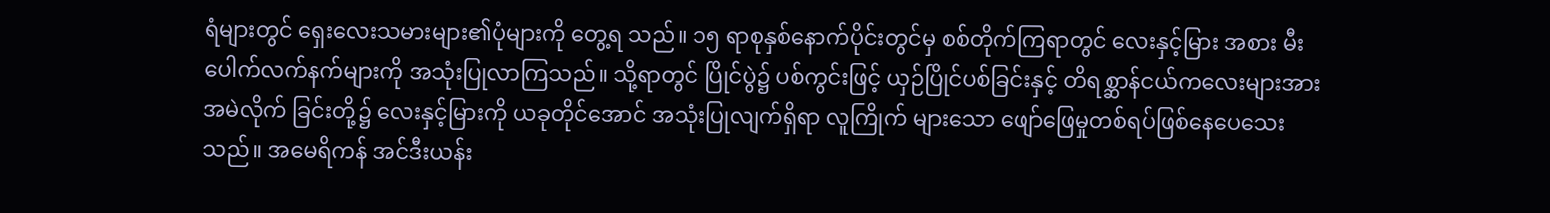ရံများတွင် ရှေးလေးသမားများ၏ပုံများကို တွေ့ရ သည်။ ၁၅ ရာစုနှစ်နောက်ပိုင်းတွင်မှ စစ်တိုက်ကြရာတွင် လေးနှင့်မြား အစား မီးပေါက်လက်နက်များကို အသုံးပြုလာကြသည်။ သို့ရာတွင် ပြိုင်ပွဲ၌ ပစ်ကွင်းဖြင့် ယှဉ်ပြိုင်ပစ်ခြင်းနှင့် တိရစ္ဆာန်ငယ်ကလေးများအား အမဲလိုက် ခြင်းတို့၌ လေးနှင့်မြားကို ယခုတိုင်အောင် အသုံးပြုလျက်ရှိရာ လူကြိုက် များသော ဖျော်ဖြေမှုတစ်ရပ်ဖြစ်နေပေသေးသည်။ အမေရိကန် အင်ဒီးယန်း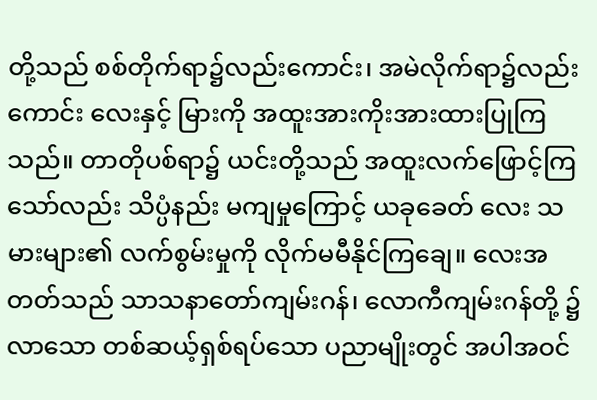တို့သည် စစ်တိုက်ရာ၌လည်းကောင်း၊ အမဲလိုက်ရာ၌လည်းကောင်း လေးနှင့် မြားကို အထူးအားကိုးအားထားပြုကြသည်။ တာတိုပစ်ရာ၌ ယင်းတို့သည် အထူးလက်ဖြောင့်ကြသော်လည်း သိပ္ပံနည်း မကျမှုကြောင့် ယခုခေတ် လေး သမားများ၏ လက်စွမ်းမှုကို လိုက်မမီနိုင်ကြချေ။ လေးအတတ်သည် သာသနာတော်ကျမ်းဂန်၊ လောကီကျမ်းဂန်တို့ ၌လာသော တစ်ဆယ့်ရှစ်ရပ်သော ပညာမျိုးတွင် အပါအဝင်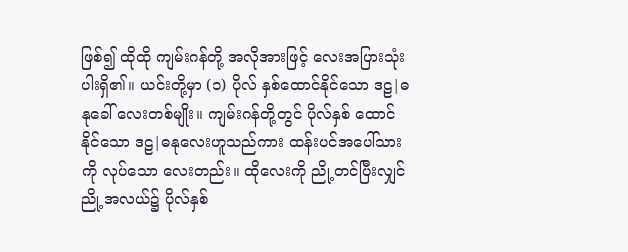ဖြစ်၍ ထိုထို ကျမ်းဂန်တို့ အလိုအားဖြင့် လေးအပြားသုံးပါးရှိ၏။ ယင်းတို့မှာ (၁) ပိုလ် နှစ်ထောင်နိုင်သော ဒဠ|ဓနုခေါ် လေးတစ်မျိုး။ ကျမ်းဂန်တို့တွင် ပိုလ်နှစ် ထောင်နိုင်သော ဒဠ|ဓနုလေးဟူသည်ကား ထန်းပင်အပေါ်သားကို လုပ်သော လေးတည်း။ ထိုလေးကို ညို့တင်ပြီးလျှင် ညို့အလယ်၌ ပိုလ်နှစ်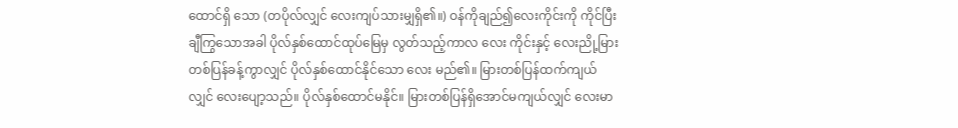ထောင်ရှိ သော (တပိုလ်လျှင် လေးကျပ်သားမျှရှိ၏။) ဝန်ကိုချည်၍လေးကိုင်းကို ကိုင်ပြီး ချီကြွသောအခါ ပိုလ်နှစ်ထောင်ထုပ်မြေမှ လွတ်သည့်ကာလ လေး ကိုင်းနှင့် လေးညို့မြား တစ်ပြန်ခန့်ကွာလျှင် ပိုလ်နှစ်ထောင်နိုင်သော လေး မည်၏။ မြားတစ်ပြန်ထက်ကျယ်လျှင် လေးပျော့သည်။ ပိုလ်နှစ်ထောင်မနိုင်။ မြားတစ်ပြန်ရှိအောင်မကျယ်လျှင် လေးမာ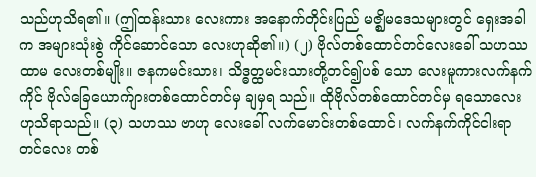သည်ဟုသိရ၏။ (ဤထန်းသား လေးကား အနောက်တိုင်းပြည် မဇ္ဈိမဒေသများတွင် ရှေးအခါက အများသုံးစွဲ ကိုင်ဆောင်သော လေးဟုဆို၏။) (၂) ဗိုလ်တစ်ထောင်တင်လေးခေါ် သဟဿထာမ လေးတစ်မျိုး။ ဇနကမင်းသား၊ သိဒ္ဓတ္ထမင်းသားတို့တင်၍ပစ် သော လေးမူကားလက်နက်ကိုင် ဗိုလ်ခြေယောက်ျားတစ်ထောင်တင်မှ ချမှရ သည်။ ထိုဗိုလ်တစ်ထောင်တင်မှ ရသောလေးဟုသိရာသည်။ (၃) သဟဿ ဗာဟု လေးခေါ် လက်မောင်းတစ်ထောင်၊ လက်နက်ကိုင်ငါးရာတင်လေး တစ်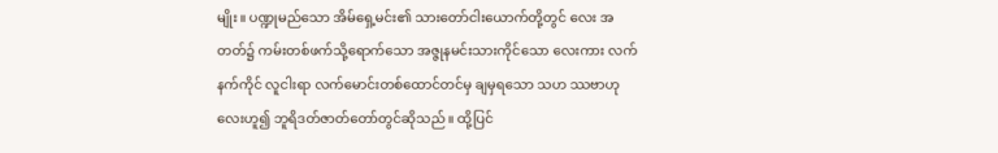မျိုး။ ပဏ္ဍုမည်သော အိမ်ရှေ့မင်း၏ သားတော်ငါးယောက်တို့တွင် လေး အတတ်၌ ကမ်းတစ်ဖက်သို့ရောက်သော အဇ္ဇုနမင်းသားကိုင်သော လေးကား လက်နက်ကိုင် လူငါးရာ လက်မောင်းတစ်ထောင်တင်မှ ချမှရသော သဟ ဿဗာဟု လေးဟူ၍ ဘူရိဒတ်ဇာတ်တော်တွင်ဆိုသည်။ ထို့ပြင်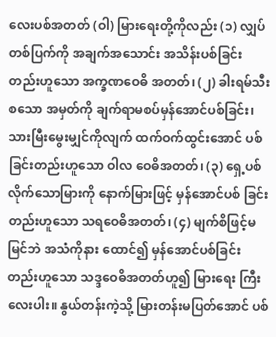လေးပစ်အတတ် (ဝါ) မြားရေးတို့ကိုလည်း (၁) လျှပ် တစ်ပြက်ကို အချက်အသောင်း အသိန်းပစ်ခြင်းတည်းဟူသော အက္ခဏဝေဓိ အတတ်၊ (၂) ခါးရမ်သီးစသော အမှတ်ကို ချက်ရာမစပ်မှန်အောင်ပစ်ခြင်း၊ သားမြီးမွေးမျှင်ကိုလျက် ထက်ဝက်ထွင်းအောင် ပစ်ခြင်းတည်းဟူသော ဝါလ ဝေဓိအတတ်၊ (၃) ရှေ့ပစ်လိုက်သောမြားကို နောက်မြားဖြင့် မှန်အောင်ပစ် ခြင်းတည်းဟူသော သရဝေဓိအတတ်၊ (၄) မျက်စိဖြင့်မမြင်ဘဲ အသံကိုနား ထောင်၍ မှန်အောင်ပစ်ခြင်းတည်းဟူသော သဒ္ဒဝေဓိအတတ်ဟူ၍ မြားရေး ကြီးလေးပါး။ နွယ်တန်းကဲ့သို့ မြားတန်းမပြတ်အောင် ပစ်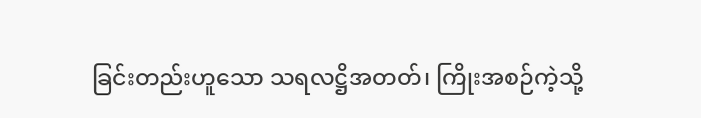ခြင်းတည်းဟူသော သရလဋ္ဌိအတတ်၊ ကြိုးအစဉ်ကဲ့သို့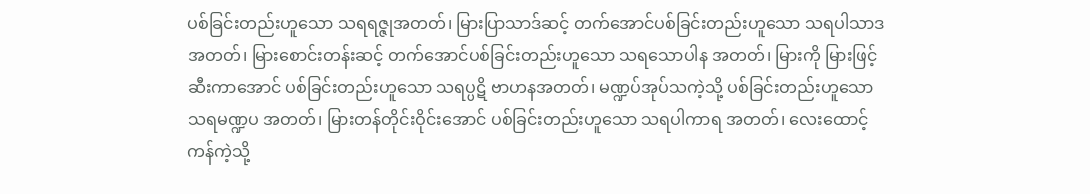ပစ်ခြင်းတည်းဟူသော သရရဇ္ဇုအတတ်၊ မြားပြာသာဒ်ဆင့် တက်အောင်ပစ်ခြင်းတည်းဟူသော သရပါသာဒအတတ်၊ မြားစောင်းတန်းဆင့် တက်အောင်ပစ်ခြင်းတည်းဟူသော သရသောပါန အတတ်၊ မြားကို မြားဖြင့်ဆီးကာအောင် ပစ်ခြင်းတည်းဟူသော သရပ္ပဋိ ဗာဟနအတတ်၊ မဏ္ဍပ်အုပ်သကဲ့သို့ ပစ်ခြင်းတည်းဟူသော သရမဏ္ဍပ အတတ်၊ မြားတန်တိုင်းဝိုင်းအောင် ပစ်ခြင်းတည်းဟူသော သရပါကာရ အတတ်၊ လေးထောင့်ကန်ကဲ့သို့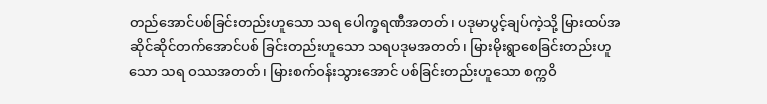တည်အောင်ပစ်ခြင်းတည်းဟူသော သရ ပေါက္ခရဏီအတတ်၊ ပဒုမာပွင့်ချပ်ကဲ့သို့ မြားထပ်အဆိုင်ဆိုင်တက်အောင်ပစ် ခြင်းတည်းဟူသော သရပဒုမအတတ်၊ မြားမိုးရွာစေခြင်းတည်းဟူသော သရ ဝဿအတတ်၊ မြားစက်ဝန်းသွားအောင် ပစ်ခြင်းတည်းဟူသော စက္ကဝိ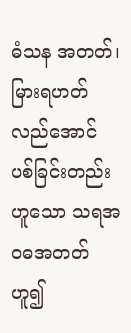ဓံသန အတတ်၊ မြားရဟတ်လည်အောင် ပစ်ခြင်းတည်းဟူသော သရအဝဓအတတ် ဟူ၍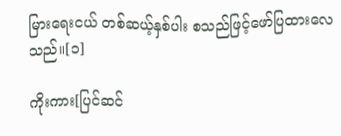မြားရေးငယ် တစ်ဆယ့်နှစ်ပါး စသည်ဖြင့်ဖော်ပြထားလေသည်။[၁]

ကိုးကား[ပြင်ဆင်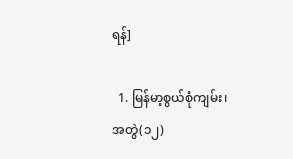ရန်]

  1. မြန်မာ့စွယ်စုံကျမ်း၊ အတွဲ(၁၂)